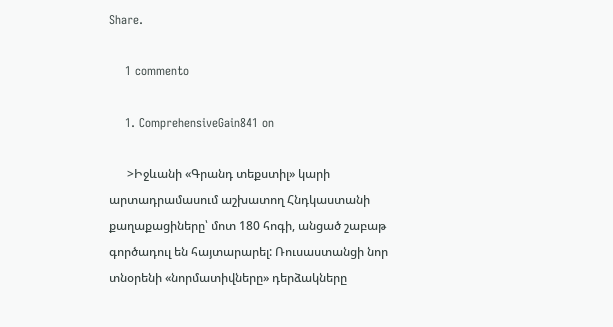Share.

    1 commento

    1. ComprehensiveGain841 on

      >Իջևանի «Գրանդ տեքստիլ» կարի արտադրամասում աշխատող Հնդկաստանի քաղաքացիները՝ մոտ 180 հոգի, անցած շաբաթ գործադուլ են հայտարարել: Ռուսաստանցի նոր տնօրենի «նորմատիվները» դերձակները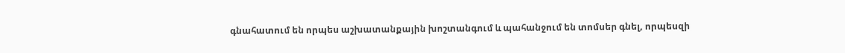գնահատում են որպես աշխատանքային խոշտանգում և պահանջում են տոմսեր գնել, որպեսզի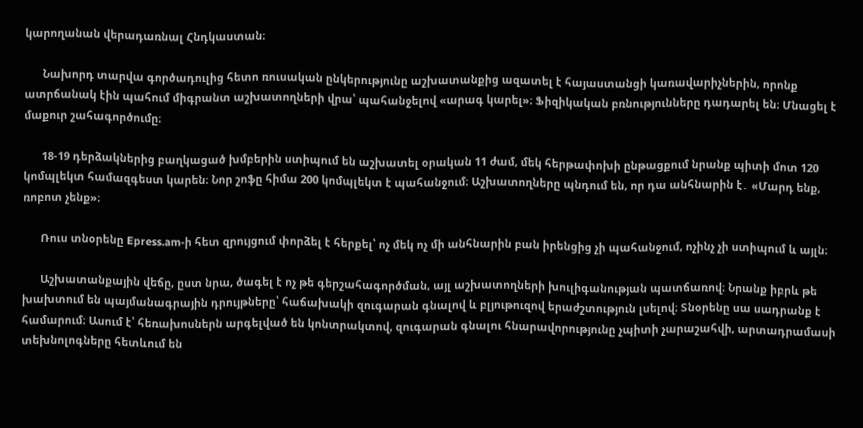կարողանան վերադառնալ Հնդկաստան։

      Նախորդ տարվա գործադուլից հետո ռուսական ընկերությունը աշխատանքից ազատել է հայաստանցի կառավարիչներին, որոնք ատրճանակ էին պահում միգրանտ աշխատողների վրա՝ պահանջելով «արագ կարել»։ Ֆիզիկական բռնությունները դադարել են։ Մնացել է մաքուր շահագործումը։

      18-19 դերձակներից բաղկացած խմբերին ստիպում են աշխատել օրական 11 ժամ, մեկ հերթափոխի ընթացքում նրանք պիտի մոտ 120 կոմպլեկտ համազգեստ կարեն։ Նոր շոֆը հիմա 200 կոմպլեկտ է պահանջում։ Աշխատողները պնդում են, որ դա անհնարին է․ «Մարդ ենք, ռոբոտ չենք»։

      Ռուս տնօրենը Epress.am-ի հետ զրույցում փորձել է հերքել՝ ոչ մեկ ոչ մի անհնարին բան իրենցից չի պահանջում, ոչինչ չի ստիպում և այլն։

      Աշխատանքային վեճը, ըստ նրա, ծագել է ոչ թե գերշահագործման, այլ աշխատողների խուլիգանության պատճառով։ Նրանք իբրև թե խախտում են պայմանագրային դրույթները՝ հաճախակի զուգարան գնալով և բլյութուզով երաժշտություն լսելով։ Տնօրենը սա սադրանք է համարում։ Ասում է՝ հեռախոսներն արգելված են կոնտրակտով, զուգարան գնալու հնարավորությունը չպիտի չարաշահվի, արտադրամասի տեխնոլոգները հետևում են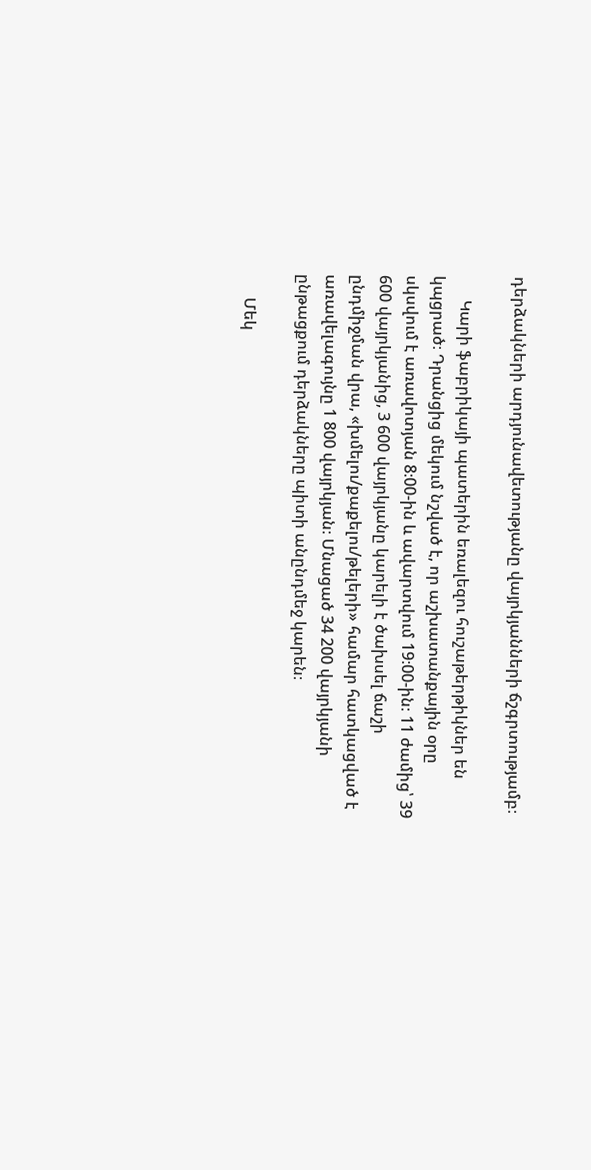դերձակների արդյունավետությանը վայրկյանների ճշգրտությամբ։

      Կարի ֆաբրիկայի պատերին եռալեզու հուշաթերթիկներ են կպցրած։ Դրանցից մեկում նշված է, որ աշխատանքային օրը սկսվում է առավոտյան 8։00-ին և ավարտվում 19։00-ին։ 11 ժամից՝ 39 600 վայրկյանից, 3 600 վայրկյանը կարելի է ծախսել ճաշի ընդմիջման վրա, «խմելու/քաքելու/թելերի» համար հատկացված է առավելագույնը 1 800 վայրկյան։ Մնացած 34 200 վայրկյանի ընթացքում դերձակները պիտի անընդմեջ կարեն։

      Մեկ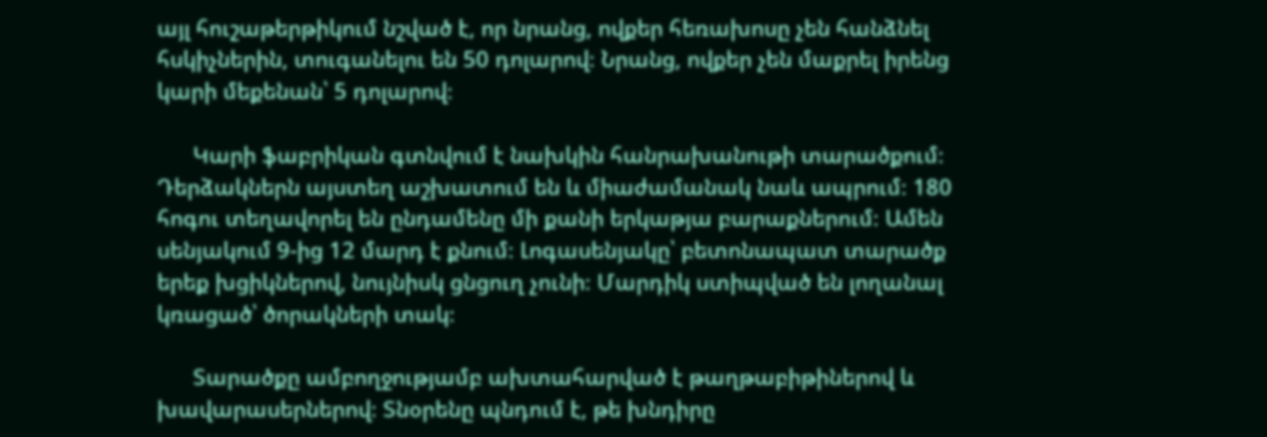այլ հուշաթերթիկում նշված է, որ նրանց, ովքեր հեռախոսը չեն հանձնել հսկիչներին, տուգանելու են 50 դոլարով։ Նրանց, ովքեր չեն մաքրել իրենց կարի մեքենան՝ 5 դոլարով։

      Կարի ֆաբրիկան գտնվում է նախկին հանրախանութի տարածքում։ Դերձակներն այստեղ աշխատում են և միաժամանակ նաև ապրում։ 180 հոգու տեղավորել են ընդամենը մի քանի երկաթյա բարաքներում։ Ամեն սենյակում 9-ից 12 մարդ է քնում։ Լոգասենյակը՝ բետոնապատ տարածք երեք խցիկներով, նույնիսկ ցնցուղ չունի։ Մարդիկ ստիպված են լողանալ կռացած՝ ծորակների տակ։

      Տարածքը ամբողջությամբ ախտահարված է թաղթաբիթիներով և խավարասերներով։ Տնօրենը պնդում է, թե խնդիրը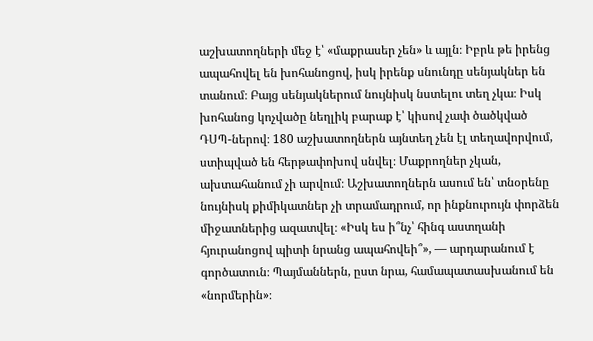աշխատողների մեջ է՝ «մաքրասեր չեն» և այլն։ Իբրև թե իրենց ապահովել են խոհանոցով, իսկ իրենք սնունդը սենյակներ են տանում։ Բայց սենյակներում նույնիսկ նստելու տեղ չկա։ Իսկ խոհանոց կոչվածը նեղլիկ բարաք է՝ կիսով չափ ծածկված ԴՍՊ-ներով։ 180 աշխատողներն այնտեղ չեն էլ տեղավորվում, ստիպված են հերթափոխով սնվել։ Մաքրողներ չկան, ախտահանում չի արվում։ Աշխատողներն ասում են՝ տնօրենը նույնիսկ քիմիկատներ չի տրամադրում, որ ինքնուրույն փորձեն միջատներից ազատվել։ «Իսկ ես ի՞նչ՝ հինգ աստղանի հյուրանոցով պիտի նրանց ապահովեի՞», — արդարանում է գործատուն։ Պայմաններն, ըստ նրա, համապատասխանում են «նորմերին»։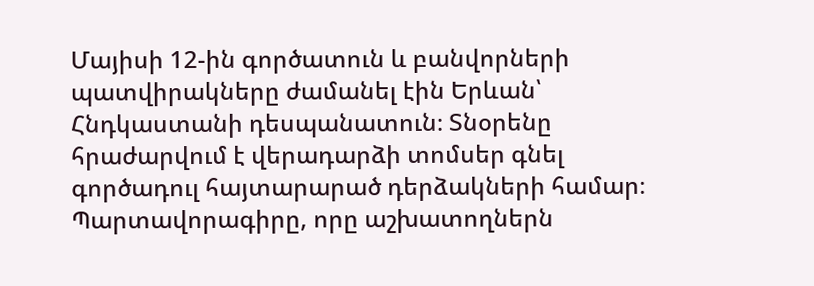Մայիսի 12-ին գործատուն և բանվորների պատվիրակները ժամանել էին Երևան՝ Հնդկաստանի դեսպանատուն։ Տնօրենը հրաժարվում է վերադարձի տոմսեր գնել գործադուլ հայտարարած դերձակների համար։ Պարտավորագիրը, որը աշխատողներն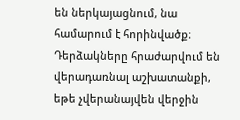են ներկայացնում, նա համարում է հորինվածք։ Դերձակները հրաժարվում են վերադառնալ աշխատանքի, եթե չվերանայվեն վերջին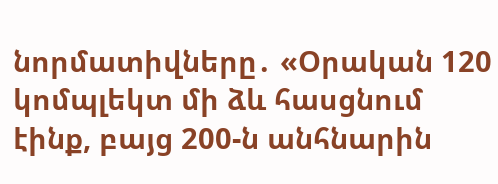նորմատիվները․ «Օրական 120 կոմպլեկտ մի ձև հասցնում էինք, բայց 200-ն անհնարին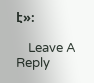է»։

    Leave A Reply